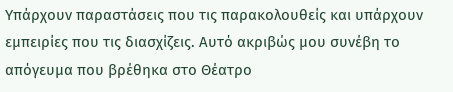Υπάρχουν παραστάσεις που τις παρακολουθείς και υπάρχουν εμπειρίες που τις διασχίζεις. Αυτό ακριβώς μου συνέβη το απόγευμα που βρέθηκα στο Θέατρο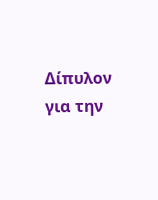Δίπυλον για την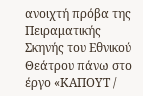ανοιχτή πρόβα της Πειραματικής Σκηνής του Εθνικού Θεάτρου πάνω στο έργο «ΚΑΠΟΥΤ /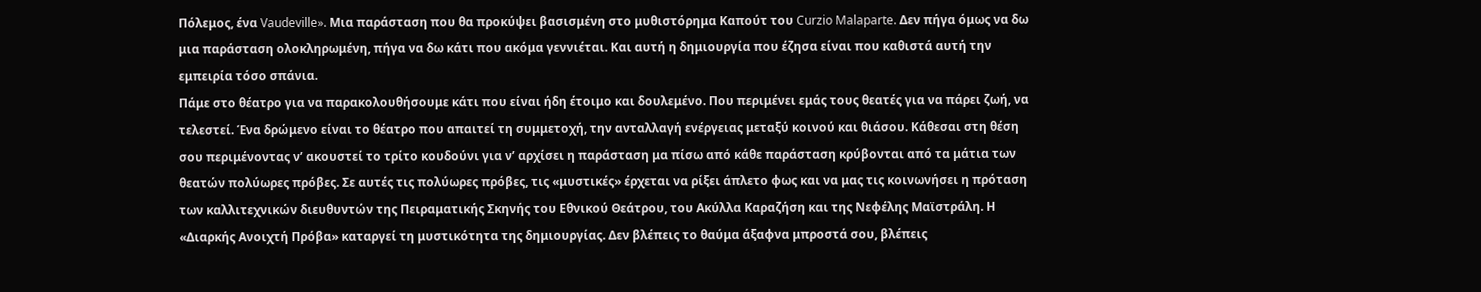Πόλεμος, ένα Vaudeville». Μια παράσταση που θα προκύψει βασισμένη στο μυθιστόρημα Καπούτ του Curzio Malaparte. Δεν πήγα όμως να δω μια παράσταση ολοκληρωμένη, πήγα να δω κάτι που ακόμα γεννιέται. Και αυτή η δημιουργία που έζησα είναι που καθιστά αυτή την εμπειρία τόσο σπάνια.
Πάμε στο θέατρο για να παρακολουθήσουμε κάτι που είναι ήδη έτοιμο και δουλεμένο. Που περιμένει εμάς τους θεατές για να πάρει ζωή, να τελεστεί. Ένα δρώμενο είναι το θέατρο που απαιτεί τη συμμετοχή, την ανταλλαγή ενέργειας μεταξύ κοινού και θιάσου. Κάθεσαι στη θέση σου περιμένοντας ν’ ακουστεί το τρίτο κουδούνι για ν’ αρχίσει η παράσταση μα πίσω από κάθε παράσταση κρύβονται από τα μάτια των θεατών πολύωρες πρόβες. Σε αυτές τις πολύωρες πρόβες, τις «μυστικές» έρχεται να ρίξει άπλετο φως και να μας τις κοινωνήσει η πρόταση των καλλιτεχνικών διευθυντών της Πειραματικής Σκηνής του Εθνικού Θεάτρου, του Ακύλλα Καραζήση και της Νεφέλης Μαϊστράλη. Η «Διαρκής Ανοιχτή Πρόβα» καταργεί τη μυστικότητα της δημιουργίας. Δεν βλέπεις το θαύμα άξαφνα μπροστά σου, βλέπεις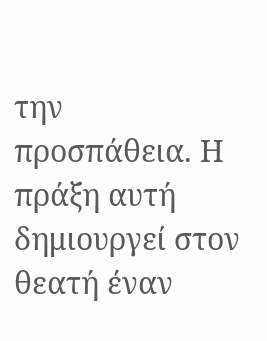την προσπάθεια. Η πράξη αυτή δημιουργεί στον θεατή έναν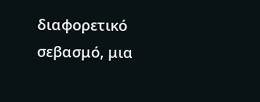διαφορετικό σεβασμό, μια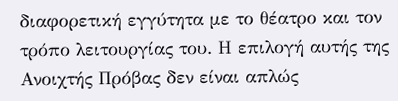διαφορετική εγγύτητα με το θέατρο και τον τρόπο λειτουργίας του. Η επιλογή αυτής της Ανοιχτής Πρόβας δεν είναι απλώς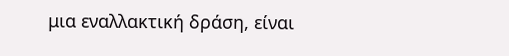μια εναλλακτική δράση, είναι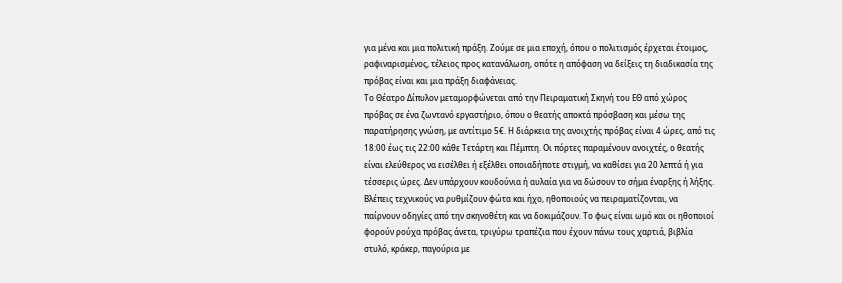για μένα και μια πολιτική πράξη. Ζούμε σε μια εποχή, όπου ο πολιτισμός έρχεται έτοιμος, ραφιναρισμένος, τέλειος προς κατανάλωση, οπότε η απόφαση να δείξεις τη διαδικασία της πρόβας είναι και μια πράξη διαφάνειας.
Το Θέατρο Δίπυλον μεταμορφώνεται από την Πειραματική Σκηνή του ΕΘ από χώρος πρόβας σε ένα ζωντανό εργαστήριο, όπου ο θεατής αποκτά πρόσβαση και μέσω της παρατήρησης γνώση, με αντίτιμο 5€. Η διάρκεια της ανοιχτής πρόβας είναι 4 ώρες, από τις 18:00 έως τις 22:00 κάθε Τετάρτη και Πέμπτη. Οι πόρτες παραμένουν ανοιχτές, ο θεατής είναι ελεύθερος να εισέλθει ή εξέλθει οποιαδήποτε στιγμή, να καθίσει για 20 λεπτά ή για τέσσερις ώρες. Δεν υπάρχουν κουδούνια ή αυλαία για να δώσουν το σήμα έναρξης ή λήξης. Βλέπεις τεχνικούς να ρυθμίζουν φώτα και ήχο, ηθοποιούς να πειραματίζονται, να παίρνουν οδηγίες από την σκηνοθέτη και να δοκιμάζουν. Το φως είναι ωμό και οι ηθοποιοί φορούν ρούχα πρόβας άνετα, τριγύρω τραπέζια που έχουν πάνω τους χαρτιά, βιβλία στυλό, κράκερ, παγούρια με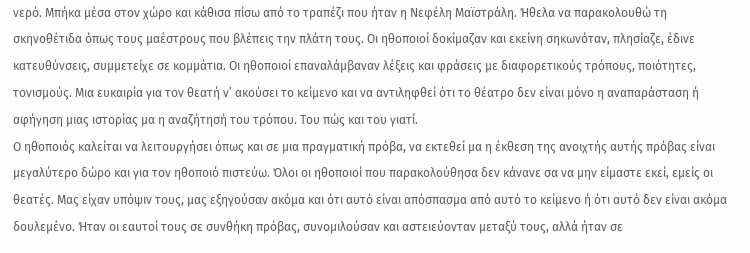νερό. Μπήκα μέσα στον χώρο και κάθισα πίσω από το τραπέζι που ήταν η Νεφέλη Μαϊστράλη. Ήθελα να παρακολουθώ τη σκηνοθέτιδα όπως τους μαέστρους που βλέπεις την πλάτη τους. Οι ηθοποιοί δοκίμαζαν και εκείνη σηκωνόταν, πλησίαζε, έδινε κατευθύνσεις, συμμετείχε σε κομμάτια. Οι ηθοποιοί επαναλάμβαναν λέξεις και φράσεις με διαφορετικούς τρόπους, ποιότητες, τονισμούς. Μια ευκαιρία για τον θεατή ν’ ακούσει το κείμενο και να αντιληφθεί ότι το θέατρο δεν είναι μόνο η αναπαράσταση ή αφήγηση μιας ιστορίας μα η αναζήτησή του τρόπου. Του πώς και του γιατί.
Ο ηθοποιός καλείται να λειτουργήσει όπως και σε μια πραγματική πρόβα, να εκτεθεί μα η έκθεση της ανοιχτής αυτής πρόβας είναι μεγαλύτερο δώρο και για τον ηθοποιό πιστεύω. Όλοι οι ηθοποιοί που παρακολούθησα δεν κάνανε σα να μην είμαστε εκεί, εμείς οι θεατές. Μας είχαν υπόψιν τους, μας εξηγούσαν ακόμα και ότι αυτό είναι απόσπασμα από αυτό το κείμενο ή ότι αυτό δεν είναι ακόμα δουλεμένο. Ήταν οι εαυτοί τους σε συνθήκη πρόβας, συνομιλούσαν και αστειεύονταν μεταξύ τους, αλλά ήταν σε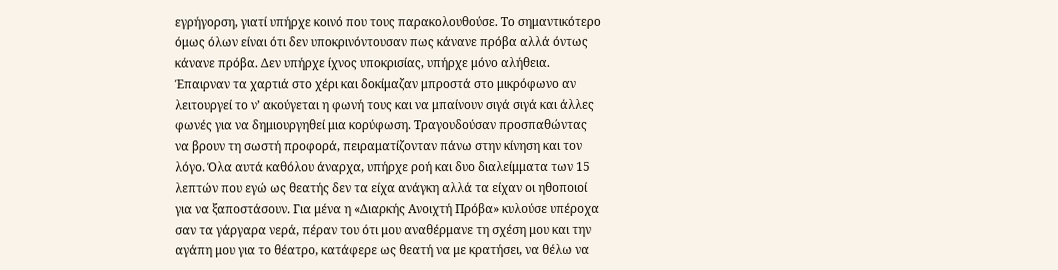εγρήγορση, γιατί υπήρχε κοινό που τους παρακολουθούσε. Το σημαντικότερο όμως όλων είναι ότι δεν υποκρινόντουσαν πως κάνανε πρόβα αλλά όντως κάνανε πρόβα. Δεν υπήρχε ίχνος υποκρισίας, υπήρχε μόνο αλήθεια. Έπαιρναν τα χαρτιά στο χέρι και δοκίμαζαν μπροστά στο μικρόφωνο αν λειτουργεί το ν’ ακούγεται η φωνή τους και να μπαίνουν σιγά σιγά και άλλες φωνές για να δημιουργηθεί μια κορύφωση. Τραγουδούσαν προσπαθώντας να βρουν τη σωστή προφορά, πειραματίζονταν πάνω στην κίνηση και τον λόγο. Όλα αυτά καθόλου άναρχα, υπήρχε ροή και δυο διαλείμματα των 15 λεπτών που εγώ ως θεατής δεν τα είχα ανάγκη αλλά τα είχαν οι ηθοποιοί για να ξαποστάσουν. Για μένα η «Διαρκής Ανοιχτή Πρόβα» κυλούσε υπέροχα σαν τα γάργαρα νερά, πέραν του ότι μου αναθέρμανε τη σχέση μου και την αγάπη μου για το θέατρο, κατάφερε ως θεατή να με κρατήσει, να θέλω να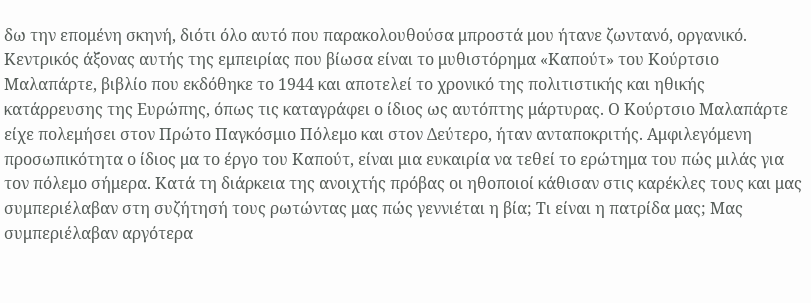δω την επομένη σκηνή, διότι όλο αυτό που παρακολουθούσα μπροστά μου ήτανε ζωντανό, οργανικό.
Κεντρικός άξονας αυτής της εμπειρίας που βίωσα είναι το μυθιστόρημα «Καπούτ» του Κούρτσιο Μαλαπάρτε, βιβλίο που εκδόθηκε το 1944 και αποτελεί το χρονικό της πολιτιστικής και ηθικής κατάρρευσης της Ευρώπης, όπως τις καταγράφει ο ίδιος ως αυτόπτης μάρτυρας. Ο Κούρτσιο Μαλαπάρτε είχε πολεμήσει στον Πρώτο Παγκόσμιο Πόλεμο και στον Δεύτερο, ήταν ανταποκριτής. Αμφιλεγόμενη προσωπικότητα ο ίδιος μα το έργο του Καπούτ, είναι μια ευκαιρία να τεθεί το ερώτημα του πώς μιλάς για τον πόλεμο σήμερα. Κατά τη διάρκεια της ανοιχτής πρόβας οι ηθοποιοί κάθισαν στις καρέκλες τους και μας συμπεριέλαβαν στη συζήτησή τους ρωτώντας μας πώς γεννιέται η βία; Τι είναι η πατρίδα μας; Μας συμπεριέλαβαν αργότερα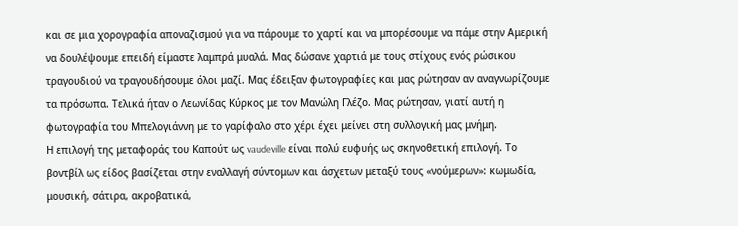και σε μια χορογραφία αποναζισμού για να πάρουμε το χαρτί και να μπορέσουμε να πάμε στην Αμερική να δουλέψουμε επειδή είμαστε λαμπρά μυαλά. Μας δώσανε χαρτιά με τους στίχους ενός ρώσικου τραγουδιού να τραγουδήσουμε όλοι μαζί. Μας έδειξαν φωτογραφίες και μας ρώτησαν αν αναγνωρίζουμε τα πρόσωπα. Τελικά ήταν ο Λεωνίδας Κύρκος με τον Μανώλη Γλέζο. Μας ρώτησαν, γιατί αυτή η φωτογραφία του Μπελογιάννη με το γαρίφαλο στο χέρι έχει μείνει στη συλλογική μας μνήμη.
Η επιλογή της μεταφοράς του Καπούτ ως vaudeville είναι πολύ ευφυής ως σκηνοθετική επιλογή. Το βοντβίλ ως είδος βασίζεται στην εναλλαγή σύντομων και άσχετων μεταξύ τους «νούμερων»: κωμωδία, μουσική, σάτιρα, ακροβατικά,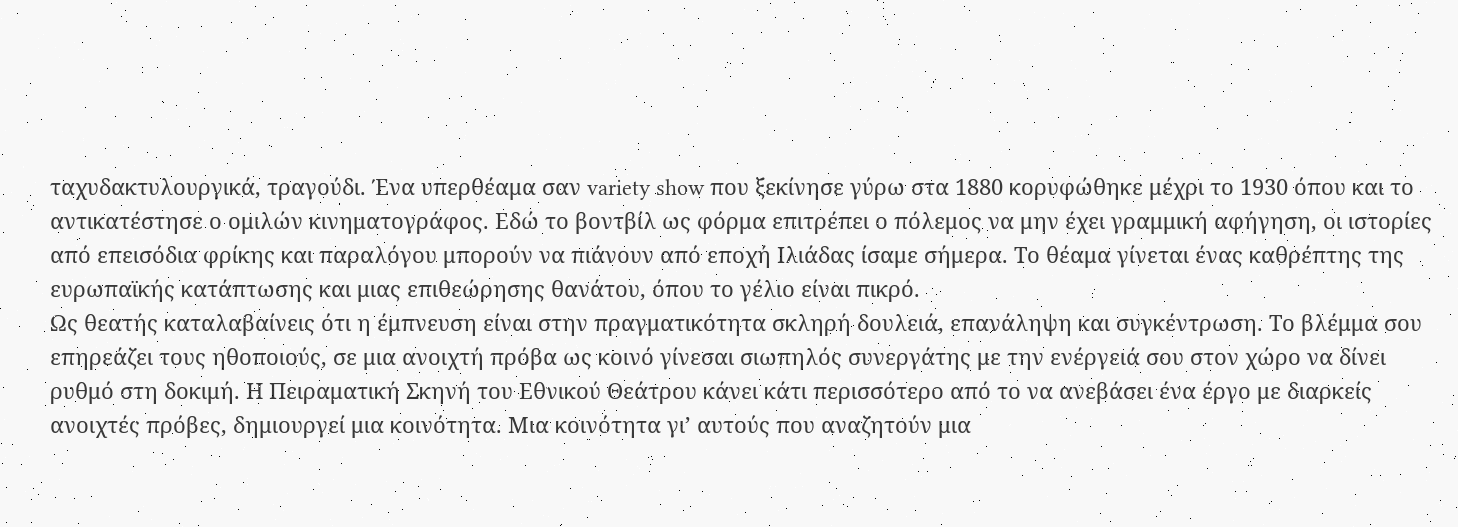ταχυδακτυλουργικά, τραγούδι. Ένα υπερθέαμα σαν variety show που ξεκίνησε γύρω στα 1880 κορυφώθηκε μέχρι το 1930 όπου και το αντικατέστησε ο ομιλών κινηματογράφος. Εδώ το βοντβίλ ως φόρμα επιτρέπει ο πόλεμος να μην έχει γραμμική αφήγηση, οι ιστορίες από επεισόδια φρίκης και παραλόγου μπορούν να πιάνουν από εποχή Ιλιάδας ίσαμε σήμερα. Το θέαμα γίνεται ένας καθρέπτης της ευρωπαϊκής κατάπτωσης και μιας επιθεώρησης θανάτου, όπου το γέλιο είναι πικρό.
Ως θεατής καταλαβαίνεις ότι η έμπνευση είναι στην πραγματικότητα σκληρή δουλειά, επανάληψη και συγκέντρωση. Το βλέμμα σου επηρεάζει τους ηθοποιούς, σε μια ανοιχτή πρόβα ως κοινό γίνεσαι σιωπηλός συνεργάτης με την ενέργειά σου στον χώρο να δίνει ρυθμό στη δοκιμή. Η Πειραματική Σκηνή του Εθνικού Θεάτρου κάνει κάτι περισσότερο από το να ανεβάσει ένα έργο με διαρκείς ανοιχτές πρόβες, δημιουργεί μια κοινότητα. Μια κοινότητα γι’ αυτούς που αναζητούν μια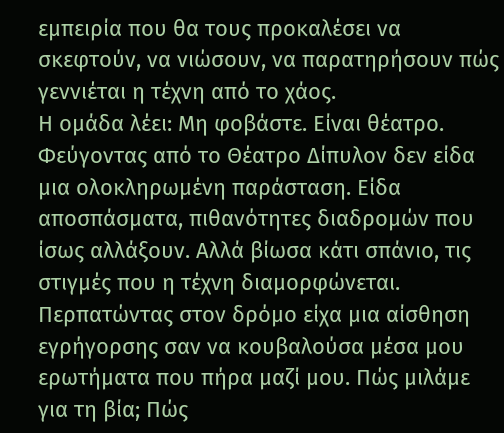εμπειρία που θα τους προκαλέσει να σκεφτούν, να νιώσουν, να παρατηρήσουν πώς γεννιέται η τέχνη από το χάος.
Η ομάδα λέει: Μη φοβάστε. Είναι θέατρο. Φεύγοντας από το Θέατρο Δίπυλον δεν είδα μια ολοκληρωμένη παράσταση. Είδα αποσπάσματα, πιθανότητες διαδρομών που ίσως αλλάξουν. Αλλά βίωσα κάτι σπάνιο, τις στιγμές που η τέχνη διαμορφώνεται. Περπατώντας στον δρόμο είχα μια αίσθηση εγρήγορσης σαν να κουβαλούσα μέσα μου ερωτήματα που πήρα μαζί μου. Πώς μιλάμε για τη βία; Πώς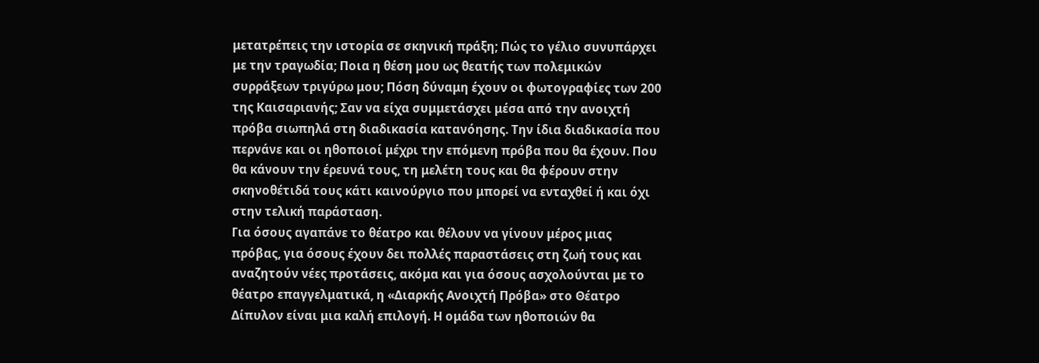μετατρέπεις την ιστορία σε σκηνική πράξη; Πώς το γέλιο συνυπάρχει με την τραγωδία; Ποια η θέση μου ως θεατής των πολεμικών συρράξεων τριγύρω μου; Πόση δύναμη έχουν οι φωτογραφίες των 200 της Καισαριανής; Σαν να είχα συμμετάσχει μέσα από την ανοιχτή πρόβα σιωπηλά στη διαδικασία κατανόησης. Την ίδια διαδικασία που περνάνε και οι ηθοποιοί μέχρι την επόμενη πρόβα που θα έχουν. Που θα κάνουν την έρευνά τους, τη μελέτη τους και θα φέρουν στην σκηνοθέτιδά τους κάτι καινούργιο που μπορεί να ενταχθεί ή και όχι στην τελική παράσταση.
Για όσους αγαπάνε το θέατρο και θέλουν να γίνουν μέρος μιας πρόβας, για όσους έχουν δει πολλές παραστάσεις στη ζωή τους και αναζητούν νέες προτάσεις, ακόμα και για όσους ασχολούνται με το θέατρο επαγγελματικά, η «Διαρκής Ανοιχτή Πρόβα» στο Θέατρο Δίπυλον είναι μια καλή επιλογή. Η ομάδα των ηθοποιών θα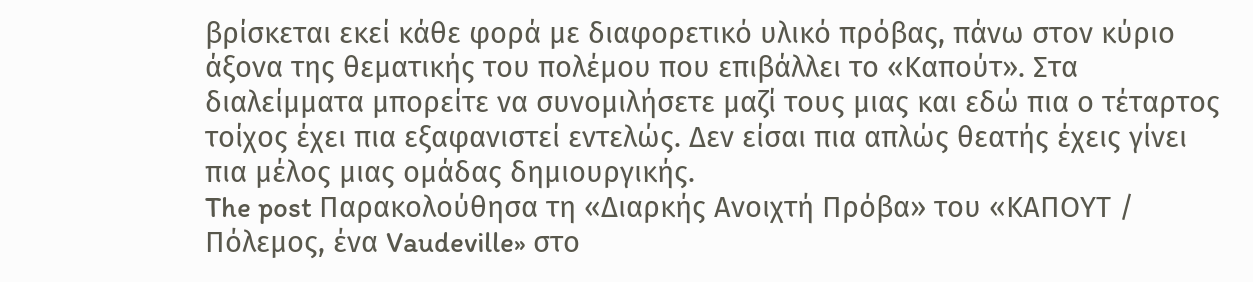βρίσκεται εκεί κάθε φορά με διαφορετικό υλικό πρόβας, πάνω στον κύριο άξονα της θεματικής του πολέμου που επιβάλλει το «Καπούτ». Στα διαλείμματα μπορείτε να συνομιλήσετε μαζί τους μιας και εδώ πια ο τέταρτος τοίχος έχει πια εξαφανιστεί εντελώς. Δεν είσαι πια απλώς θεατής έχεις γίνει πια μέλος μιας ομάδας δημιουργικής.
The post Παρακολούθησα τη «Διαρκής Ανοιχτή Πρόβα» του «ΚΑΠΟΥΤ / Πόλεμος, ένα Vaudeville» στο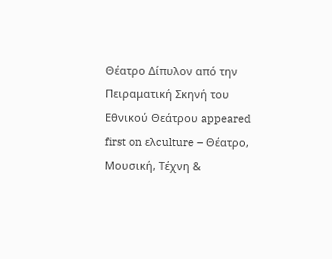Θέατρο Δίπυλον από την Πειραματική Σκηνή του Εθνικού Θεάτρου appeared first on ελculture – Θέατρο, Μουσική, Τέχνη &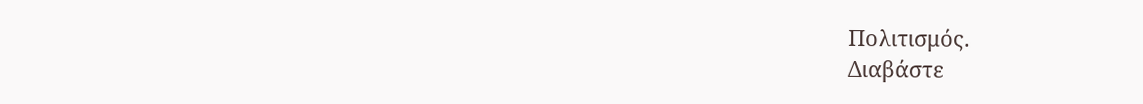Πολιτισμός.
Διαβάστε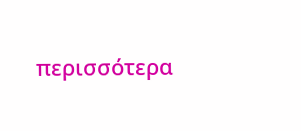περισσότερα